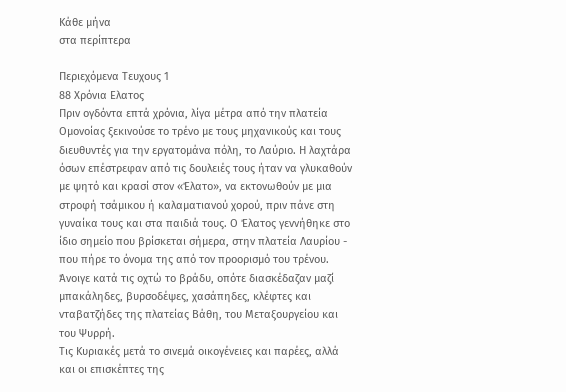Κάθε μήνα
στα περίπτερα

Περιεχόμενα Τευχους 1
88 Χρόνια Ελατος
Πριν ογδόντα επτά χρόνια, λίγα μέτρα από την πλατεία Ομονοίας ξεκινούσε το τρένο με τους μηχανικούς και τους διευθυντές για την εργατομάνα πόλη, το Λαύριο. Η λαχτάρα όσων επέστρεφαν από τις δουλειές τους ήταν να γλυκαθούν με ψητό και κρασί στον «Έλατο», να εκτονωθούν με μια στροφή τσάμικου ή καλαματιανού χορού, πριν πάνε στη γυναίκα τους και στα παιδιά τους. Ο Έλατος γεννήθηκε στο ίδιο σημείο που βρίσκεται σήμερα, στην πλατεία Λαυρίου - που πήρε το όνομα της από τον προορισμό του τρένου. Άνοιγε κατά τις οχτώ το βράδυ, οπότε διασκέδαζαν μαζί μπακάληδες, βυρσοδέψες, χασάπηδες, κλέφτες και νταβατζήδες της πλατείας Βάθη, του Μεταξουργείου και του Ψυρρή.
Τις Κυριακές μετά το σινεμά οικογένειες και παρέες, αλλά και οι επισκέπτες της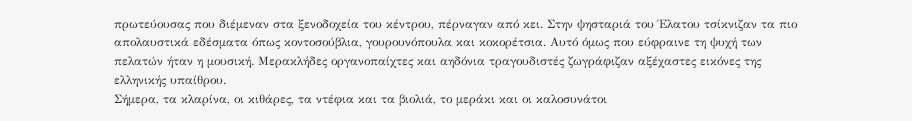πρωτεύουσας που διέμεναν στα ξενοδοχεία του κέντρου, πέρναγαν από κει. Στην ψησταριά του Έλατου τσίκνιζαν τα πιο απολαυστικά εδέσματα όπως κοντοσούβλια, γουρουνόπουλα και κοκορέτσια. Αυτό όμως που εύφραινε τη ψυχή των πελατών ήταν η μουσική. Μερακλήδες οργανοπαίχτες και αηδόνια τραγουδιστές ζωγράφιζαν αξέχαστες εικόνες της ελληνικής υπαίθρου.
Σήμερα, τα κλαρίνα, οι κιθάρες, τα ντέφια και τα βιολιά, το μεράκι και οι καλοσυνάτοι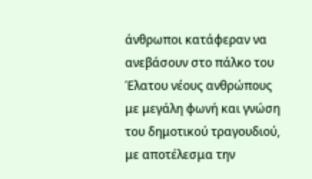άνθρωποι κατάφεραν να ανεβάσουν στο πάλκο του Έλατου νέους ανθρώπους με μεγάλη φωνή και γνώση του δημοτικού τραγουδιού, με αποτέλεσμα την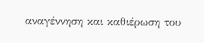αναγέννηση και καθιέρωση του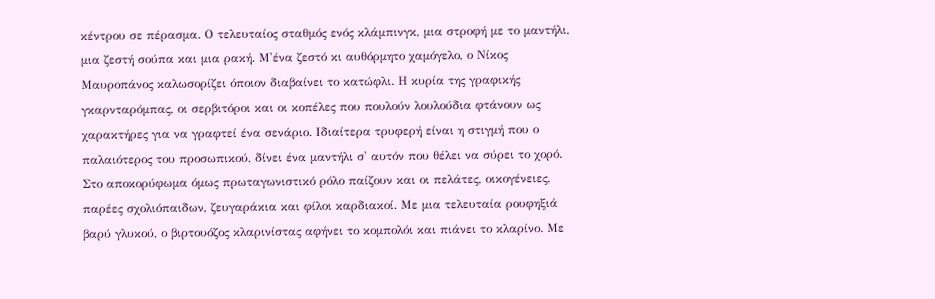κέντρου σε πέρασμα. Ο τελευταίος σταθμός ενός κλάμπινγκ, μια στροφή με το μαντήλι, μια ζεστή σούπα και μια ρακή. Μ'ένα ζεστό κι αυθόρμητο χαμόγελο, ο Νίκος Μαυροπάνος καλωσορίζει όποιον διαβαίνει το κατώφλι. Η κυρία της γραφικής γκαρνταρόμπας, οι σερβιτόροι και οι κοπέλες που πουλούν λουλούδια φτάνουν ως χαρακτήρες για να γραφτεί ένα σενάριο. Ιδιαίτερα τρυφερή είναι η στιγμή που ο παλαιότερος του προσωπικού, δίνει ένα μαντήλι σ' αυτόν που θέλει να σύρει το χορό.
Στο αποκορύφωμα όμως πρωταγωνιστικό ρόλο παίζουν και οι πελάτες, οικογένειες, παρέες σχολιόπαιδων, ζευγαράκια και φίλοι καρδιακοί. Με μια τελευταία ρουφηξιά βαρύ γλυκού, ο βιρτουόζος κλαρινίστας αφήνει το κομπολόι και πιάνει το κλαρίνο. Με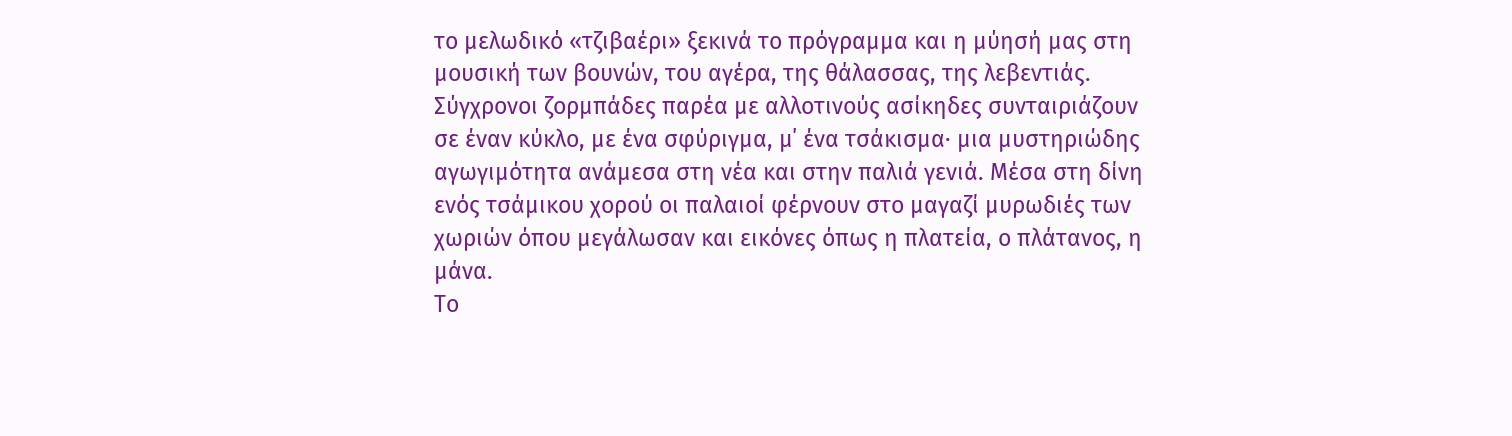το μελωδικό «τζιβαέρι» ξεκινά το πρόγραμμα και η μύησή μας στη μουσική των βουνών, του αγέρα, της θάλασσας, της λεβεντιάς. Σύγχρονοι ζορμπάδες παρέα με αλλοτινούς ασίκηδες συνταιριάζουν σε έναν κύκλο, με ένα σφύριγμα, μ΄ ένα τσάκισμα· μια μυστηριώδης αγωγιμότητα ανάμεσα στη νέα και στην παλιά γενιά. Μέσα στη δίνη ενός τσάμικου χορού οι παλαιοί φέρνουν στο μαγαζί μυρωδιές των χωριών όπου μεγάλωσαν και εικόνες όπως η πλατεία, ο πλάτανος, η μάνα.
Το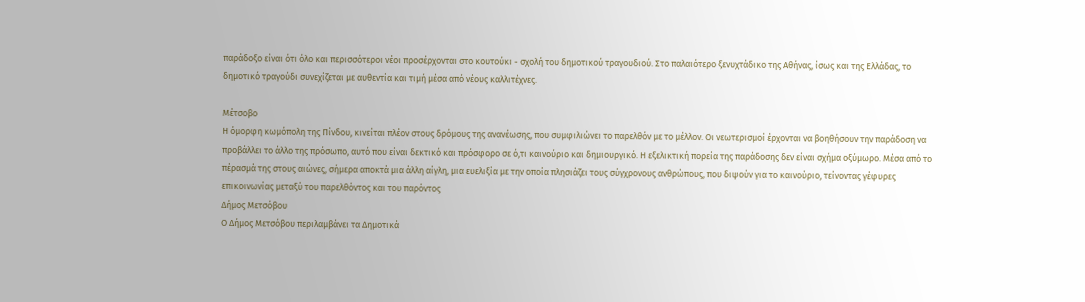παράδοξο είναι ότι όλο και περισσότεροι νέοι προσέρχονται στο κουτούκι - σχολή του δημοτικού τραγουδιού. Στο παλαιότερο ξενυχτάδικο της Αθήνας, ίσως και της Ελλάδας, το δημοτικό τραγούδι συνεχίζεται με αυθεντία και τιμή μέσα από νέους καλλιτέχνες.

Μέτσοβο
H όμορφη κωμόπολη της Πίνδου, κινείται πλέον στους δρόμους της ανανέωσης, που συμφιλιώνει το παρελθόν με το μέλλον. Οι νεωτερισμοί έρχονται να βοηθήσουν την παράδοση να προβάλλει το άλλο της πρόσωπο, αυτό που είναι δεκτικό και πρόσφορο σε ό,τι καινούριο και δημιουργικό. Η εξελικτική πορεία της παράδοσης δεν είναι σχήμα οξύμωρο. Μέσα από το πέρασμά της στους αιώνες, σήμερα αποκτά μια άλλη αίγλη, μια ευελιξία με την οποία πλησιάζει τους σύγχρονους ανθρώπους, που διψούν για το καινούριο, τείνοντας γέφυρες επικοινωνίας μεταξύ του παρελθόντος και του παρόντος
Δήμος Μετσόβου
Ο Δήμος Μετσόβου περιλαμβάνει τα Δημοτικά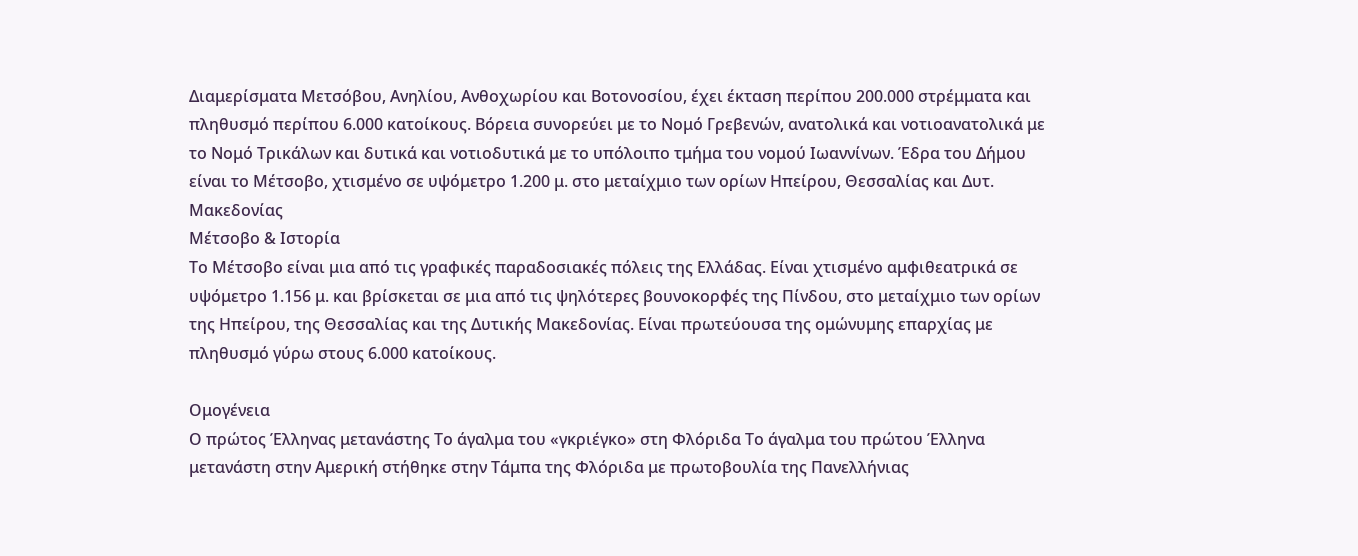Διαμερίσματα Μετσόβου, Ανηλίου, Ανθοχωρίου και Βοτονοσίου, έχει έκταση περίπου 200.000 στρέμματα και πληθυσμό περίπου 6.000 κατοίκους. Βόρεια συνορεύει με το Νομό Γρεβενών, ανατολικά και νοτιοανατολικά με το Νομό Τρικάλων και δυτικά και νοτιοδυτικά με το υπόλοιπο τμήμα του νομού Ιωαννίνων. Έδρα του Δήμου είναι το Μέτσοβο, χτισμένο σε υψόμετρο 1.200 μ. στο μεταίχμιο των ορίων Ηπείρου, Θεσσαλίας και Δυτ. Μακεδονίας
Μέτσοβο & Ιστορία
Το Μέτσοβο είναι μια από τις γραφικές παραδοσιακές πόλεις της Ελλάδας. Είναι χτισμένο αμφιθεατρικά σε υψόμετρο 1.156 μ. και βρίσκεται σε μια από τις ψηλότερες βουνοκορφές της Πίνδου, στο μεταίχμιο των ορίων της Ηπείρου, της Θεσσαλίας και της Δυτικής Μακεδονίας. Είναι πρωτεύουσα της ομώνυμης επαρχίας με πληθυσμό γύρω στους 6.000 κατοίκους.

Ομογένεια
Ο πρώτος Έλληνας μετανάστης Το άγαλμα του «γκριέγκο» στη Φλόριδα Το άγαλμα του πρώτου Έλληνα μετανάστη στην Αμερική στήθηκε στην Τάμπα της Φλόριδα με πρωτοβουλία της Πανελλήνιας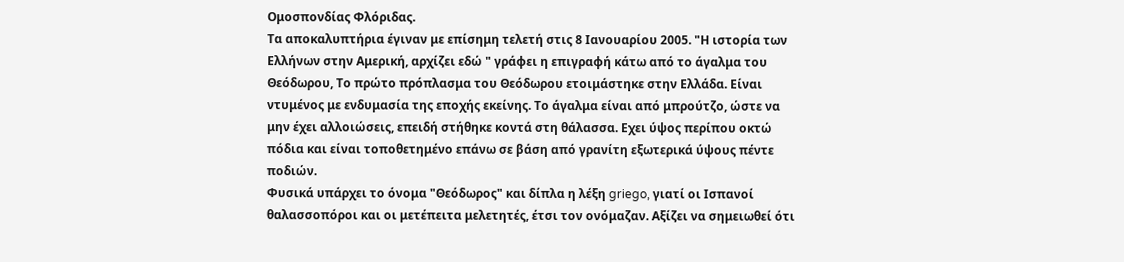Ομοσπονδίας Φλόριδας.
Τα αποκαλυπτήρια έγιναν με επίσημη τελετή στις 8 Ιανουαρίου 2005. "Η ιστορία των Ελλήνων στην Αμερική, αρχίζει εδώ " γράφει η επιγραφή κάτω από το άγαλμα του Θεόδωρου, Το πρώτο πρόπλασμα του Θεόδωρου ετοιμάστηκε στην Ελλάδα. Είναι ντυμένος με ενδυμασία της εποχής εκείνης. Το άγαλμα είναι από μπρούτζο, ώστε να μην έχει αλλοιώσεις, επειδή στήθηκε κοντά στη θάλασσα. Εχει ύψος περίπου οκτώ πόδια και είναι τοποθετημένο επάνω σε βάση από γρανίτη εξωτερικά ύψους πέντε ποδιών.
Φυσικά υπάρχει το όνομα "Θεόδωρος" και δίπλα η λέξη griego, γιατί οι Ισπανοί θαλασσοπόροι και οι μετέπειτα μελετητές, έτσι τον ονόμαζαν. Αξίζει να σημειωθεί ότι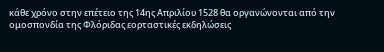κάθε χρόνο στην επέτειο της 14ης Απριλίου 1528 θα οργανώνονται από την ομοσπονδία της Φλόριδας εορταστικές εκδηλώσεις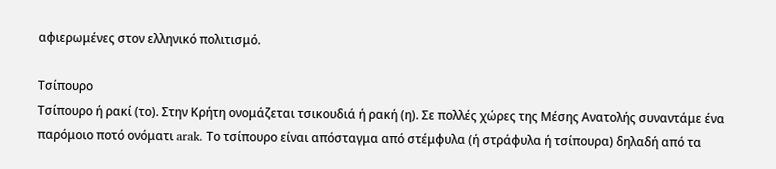αφιερωμένες στον ελληνικό πολιτισμό.

Τσίπουρο
Τσίπουρο ή ρακί (το). Στην Κρήτη ονομάζεται τσικουδιά ή ρακή (η). Σε πολλές χώρες της Μέσης Ανατολής συναντάμε ένα παρόμοιο ποτό ονόματι arak. Το τσίπουρο είναι απόσταγμα από στέμφυλα (ή στράφυλα ή τσίπουρα) δηλαδή από τα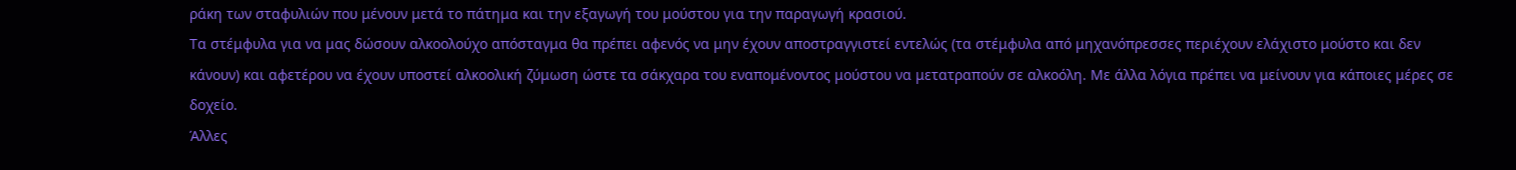ράκη των σταφυλιών που μένουν μετά το πάτημα και την εξαγωγή του μούστου για την παραγωγή κρασιού.
Τα στέμφυλα για να μας δώσουν αλκοολούχο απόσταγμα θα πρέπει αφενός να μην έχουν αποστραγγιστεί εντελώς (τα στέμφυλα από μηχανόπρεσσες περιέχουν ελάχιστο μούστο και δεν κάνουν) και αφετέρου να έχουν υποστεί αλκοολική ζύμωση ώστε τα σάκχαρα του εναπομένοντος μούστου να μετατραπούν σε αλκοόλη. Με άλλα λόγια πρέπει να μείνουν για κάποιες μέρες σε δοχείο.
Άλλες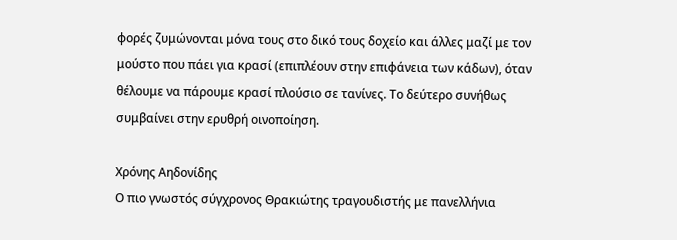φορές ζυμώνονται μόνα τους στο δικό τους δοχείο και άλλες μαζί με τον μούστο που πάει για κρασί (επιπλέουν στην επιφάνεια των κάδων), όταν θέλουμε να πάρουμε κρασί πλούσιο σε τανίνες. Το δεύτερο συνήθως συμβαίνει στην ερυθρή οινοποίηση.

Χρόνης Αηδονίδης
Ο πιο γνωστός σύγχρονος Θρακιώτης τραγουδιστής με πανελλήνια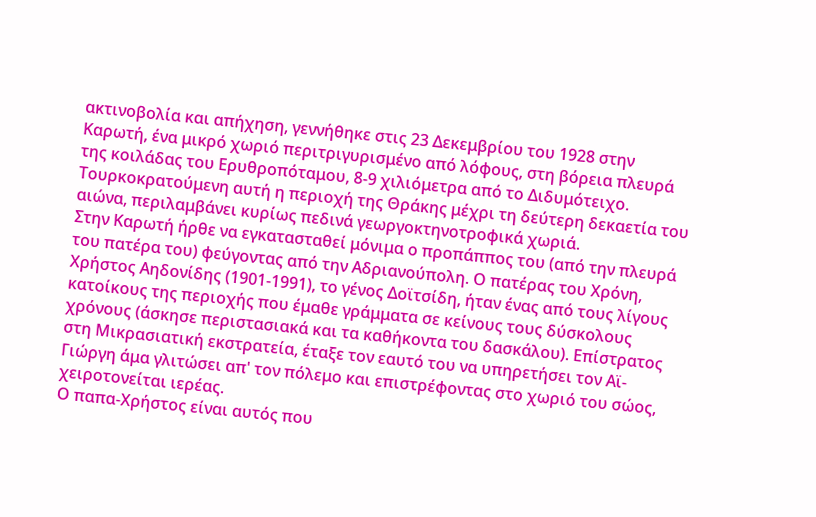ακτινοβολία και απήχηση, γεννήθηκε στις 23 Δεκεμβρίου του 1928 στην Καρωτή, ένα μικρό χωριό περιτριγυρισμένο από λόφους, στη βόρεια πλευρά της κοιλάδας του Ερυθροπόταμου, 8-9 χιλιόμετρα από το Διδυμότειχο. Τουρκοκρατούμενη αυτή η περιοχή της Θράκης μέχρι τη δεύτερη δεκαετία του αιώνα, περιλαμβάνει κυρίως πεδινά γεωργοκτηνοτροφικά χωριά.
Στην Καρωτή ήρθε να εγκατασταθεί μόνιμα ο προπάππος του (από την πλευρά του πατέρα του) φεύγοντας από την Αδριανούπολη. Ο πατέρας του Χρόνη, Xρήστος Αηδονίδης (1901-1991), το γένος Δοϊτσίδη, ήταν ένας από τους λίγους κατοίκους της περιοχής που έμαθε γράμματα σε κείνους τους δύσκολους χρόνους (άσκησε περιστασιακά και τα καθήκοντα του δασκάλου). Επίστρατος στη Μικρασιατική εκστρατεία, έταξε τον εαυτό του να υπηρετήσει τον Αϊ-Γιώργη άμα γλιτώσει απ' τον πόλεμο και επιστρέφοντας στο χωριό του σώος, χειροτονείται ιερέας.
Ο παπα-Χρήστος είναι αυτός που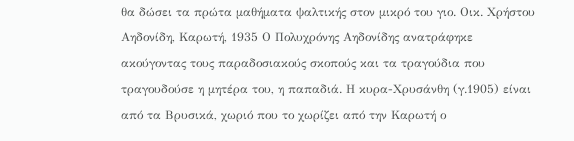θα δώσει τα πρώτα μαθήματα ψαλτικής στον μικρό του γιο. Οικ. Χρήστου Αηδονίδη, Καρωτή, 1935 Ο Πολυχρόνης Αηδονίδης ανατράφηκε ακούγοντας τους παραδοσιακούς σκοπούς και τα τραγούδια που τραγουδούσε η μητέρα του, η παπαδιά. Η κυρα-Χρυσάνθη (γ.1905) είναι από τα Βρυσικά, χωριό που το χωρίζει από την Καρωτή ο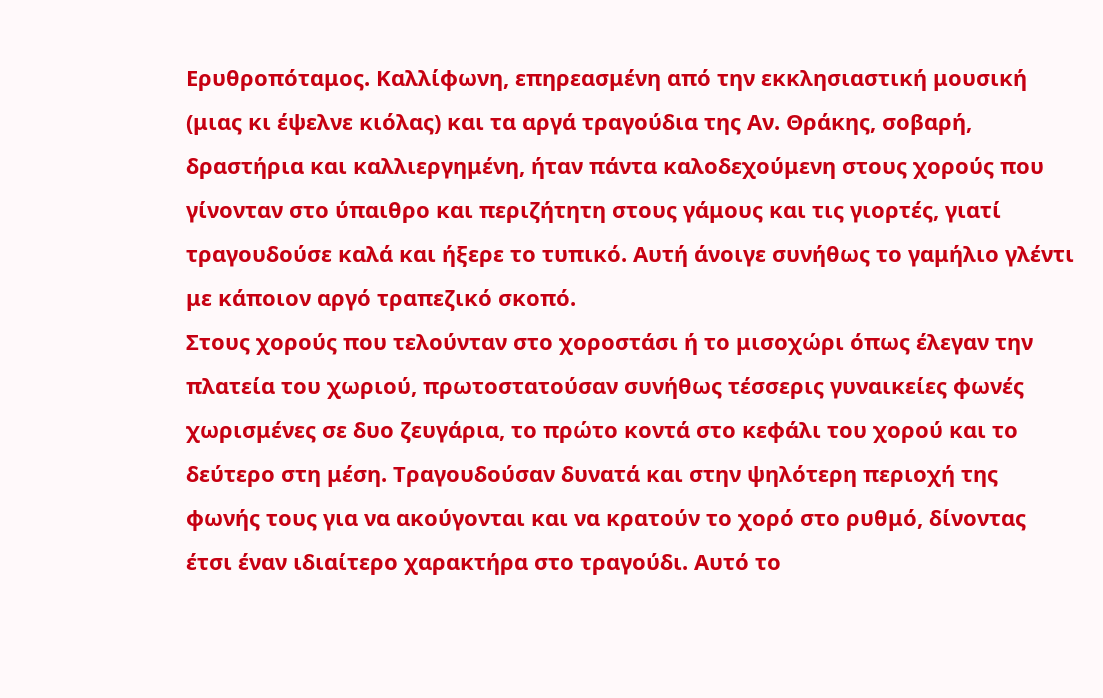Ερυθροπόταμος. Καλλίφωνη, επηρεασμένη από την εκκλησιαστική μουσική (μιας κι έψελνε κιόλας) και τα αργά τραγούδια της Αν. Θράκης, σοβαρή, δραστήρια και καλλιεργημένη, ήταν πάντα καλοδεχούμενη στους χορούς που γίνονταν στο ύπαιθρο και περιζήτητη στους γάμους και τις γιορτές, γιατί τραγουδούσε καλά και ήξερε το τυπικό. Αυτή άνοιγε συνήθως το γαμήλιο γλέντι με κάποιον αργό τραπεζικό σκοπό.
Στους χορούς που τελούνταν στο χοροστάσι ή το μισοχώρι όπως έλεγαν την πλατεία του χωριού, πρωτοστατούσαν συνήθως τέσσερις γυναικείες φωνές χωρισμένες σε δυο ζευγάρια, το πρώτο κοντά στο κεφάλι του χορού και το δεύτερο στη μέση. Τραγουδούσαν δυνατά και στην ψηλότερη περιοχή της φωνής τους για να ακούγονται και να κρατούν το χορό στο ρυθμό, δίνοντας έτσι έναν ιδιαίτερο χαρακτήρα στο τραγούδι. Αυτό το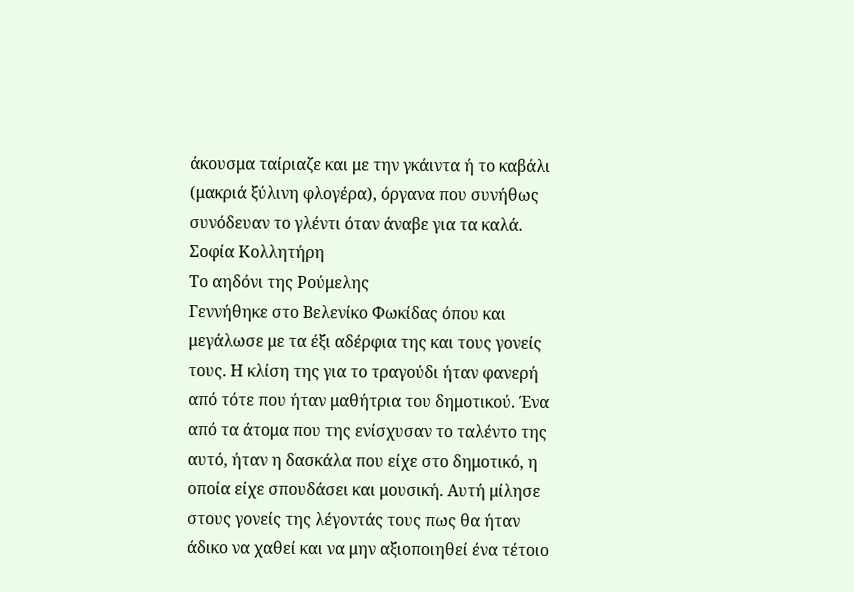άκουσμα ταίριαζε και με την γκάιντα ή το καβάλι (μακριά ξύλινη φλογέρα), όργανα που συνήθως συνόδευαν το γλέντι όταν άναβε για τα καλά.
Σοφία Κολλητήρη
Το αηδόνι της Ρούμελης
Γεννήθηκε στο Βελενίκο Φωκίδας όπου και μεγάλωσε με τα έξι αδέρφια της και τους γονείς τους. Η κλίση της για το τραγούδι ήταν φανερή από τότε που ήταν μαθήτρια του δημοτικού. Ένα από τα άτομα που της ενίσχυσαν το ταλέντο της αυτό, ήταν η δασκάλα που είχε στο δημοτικό, η οποία είχε σπουδάσει και μουσική. Αυτή μίλησε στους γονείς της λέγοντάς τους πως θα ήταν άδικο να χαθεί και να μην αξιοποιηθεί ένα τέτοιο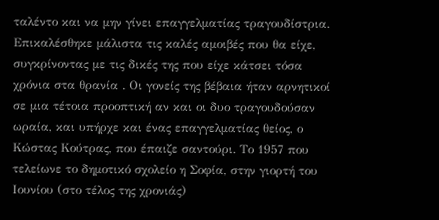ταλέντο και να μην γίνει επαγγελματίας τραγουδίστρια. Επικαλέσθηκε μάλιστα τις καλές αμοιβές που θα είχε, συγκρίνοντας με τις δικές της που είχε κάτσει τόσα χρόνια στα θρανία . Οι γονείς της βέβαια ήταν αρνητικοί σε μια τέτοια προοπτική αν και οι δυο τραγουδούσαν ωραία, και υπήρχε και ένας επαγγελματίας θείος, ο Κώστας Κούτρας, που έπαιζε σαντούρι. Το 1957 που τελείωνε το δημοτικό σχολείο η Σοφία, στην γιορτή του Ιουνίου (στο τέλος της χρονιάς)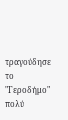τραγούδησε το "Γεροδήμο" πολύ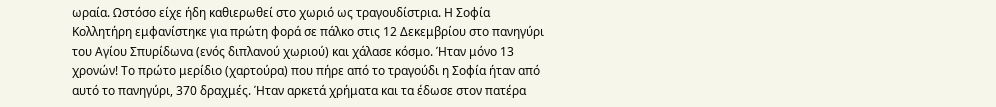ωραία. Ωστόσο είχε ήδη καθιερωθεί στο χωριό ως τραγουδίστρια. Η Σοφία Κολλητήρη εμφανίστηκε για πρώτη φορά σε πάλκο στις 12 Δεκεμβρίου στο πανηγύρι του Αγίου Σπυρίδωνα (ενός διπλανού χωριού) και χάλασε κόσμο. Ήταν μόνο 13 χρονών! Το πρώτο μερίδιο (χαρτούρα) που πήρε από το τραγούδι η Σοφία ήταν από αυτό το πανηγύρι, 370 δραχμές. Ήταν αρκετά χρήματα και τα έδωσε στον πατέρα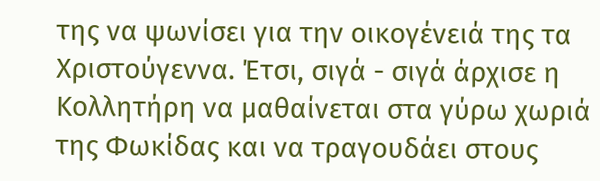της να ψωνίσει για την οικογένειά της τα Χριστούγεννα. Έτσι, σιγά - σιγά άρχισε η Κολλητήρη να μαθαίνεται στα γύρω χωριά της Φωκίδας και να τραγουδάει στους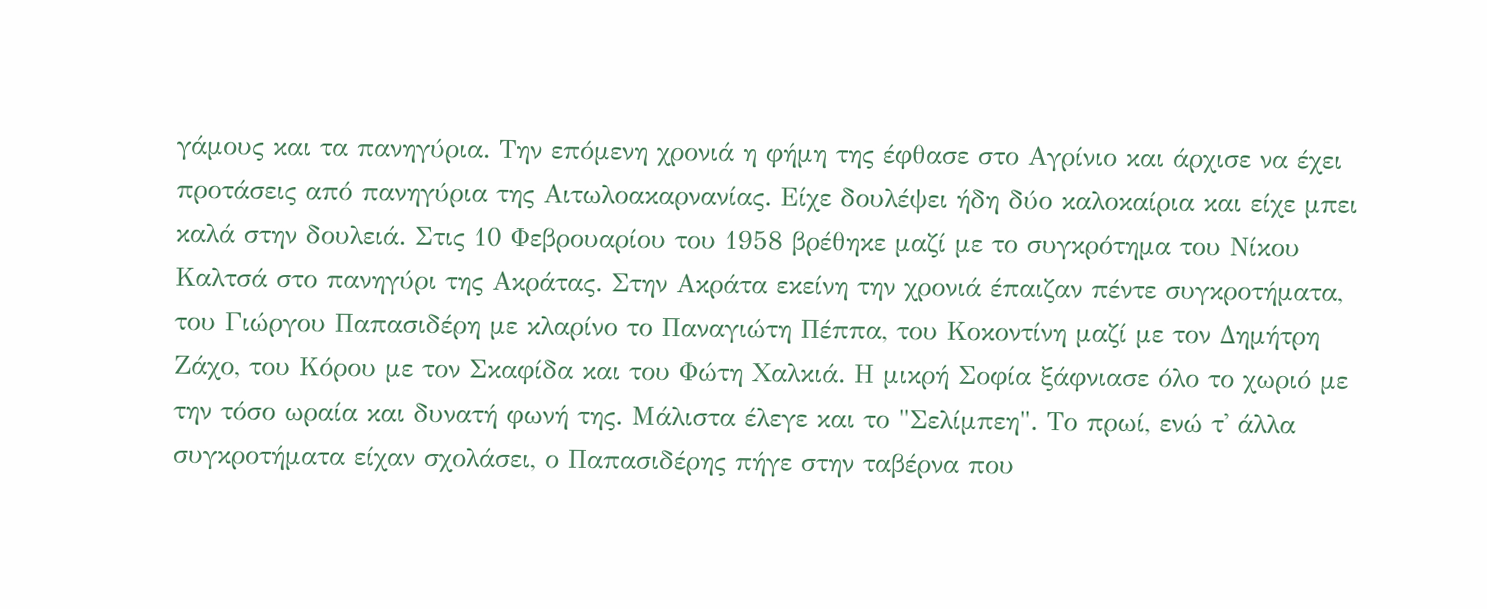γάμους και τα πανηγύρια. Την επόμενη χρονιά η φήμη της έφθασε στο Αγρίνιο και άρχισε να έχει προτάσεις από πανηγύρια της Αιτωλοακαρνανίας. Είχε δουλέψει ήδη δύο καλοκαίρια και είχε μπει καλά στην δουλειά. Στις 10 Φεβρουαρίου του 1958 βρέθηκε μαζί με το συγκρότημα του Νίκου Καλτσά στο πανηγύρι της Ακράτας. Στην Ακράτα εκείνη την χρονιά έπαιζαν πέντε συγκροτήματα, του Γιώργου Παπασιδέρη με κλαρίνο το Παναγιώτη Πέππα, του Κοκοντίνη μαζί με τον Δημήτρη Ζάχο, του Κόρου με τον Σκαφίδα και του Φώτη Χαλκιά. Η μικρή Σοφία ξάφνιασε όλο το χωριό με την τόσο ωραία και δυνατή φωνή της. Μάλιστα έλεγε και το "Σελίμπεη". Το πρωί, ενώ τ' άλλα συγκροτήματα είχαν σχολάσει, ο Παπασιδέρης πήγε στην ταβέρνα που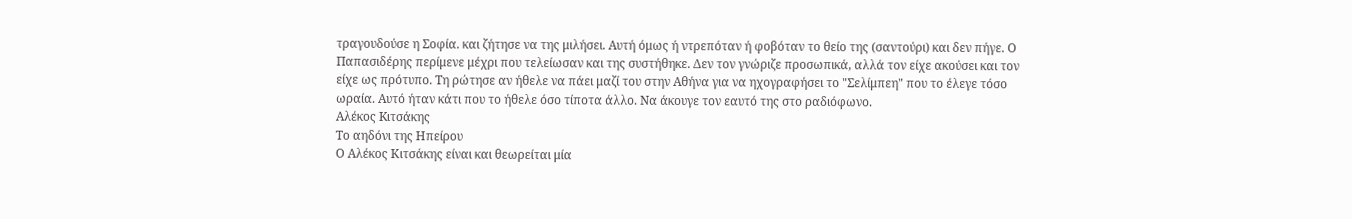τραγουδούσε η Σοφία. και ζήτησε να της μιλήσει. Αυτή όμως ή ντρεπόταν ή φοβόταν το θείο της (σαντούρι) και δεν πήγε. Ο Παπασιδέρης περίμενε μέχρι που τελείωσαν και της συστήθηκε. Δεν τον γνώριζε προσωπικά, αλλά τον είχε ακούσει και τον είχε ως πρότυπο. Τη ρώτησε αν ήθελε να πάει μαζί του στην Αθήνα για να ηχογραφήσει το "Σελίμπεη" που το έλεγε τόσο ωραία. Αυτό ήταν κάτι που το ήθελε όσο τίποτα άλλο. Να άκουγε τον εαυτό της στο ραδιόφωνο.
Αλέκος Kιτσάκης
Tο αηδόνι της Ηπείρου
Ο Αλέκος Κιτσάκης είναι και θεωρείται μία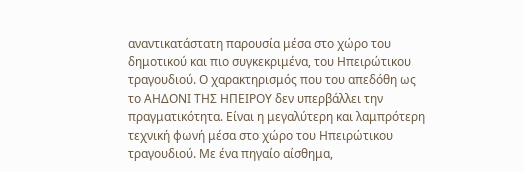αναντικατάστατη παρουσία μέσα στο χώρο του δημοτικού και πιο συγκεκριμένα, του Ηπειρώτικου τραγουδιού. Ο χαρακτηρισμός που του απεδόθη ως το ΑΗΔΟΝΙ ΤΗΣ ΗΠΕΙΡΟΥ δεν υπερβάλλει την πραγματικότητα. Είναι η μεγαλύτερη και λαμπρότερη τεχνική φωνή μέσα στο χώρο του Ηπειρώτικου τραγουδιού. Με ένα πηγαίο αίσθημα,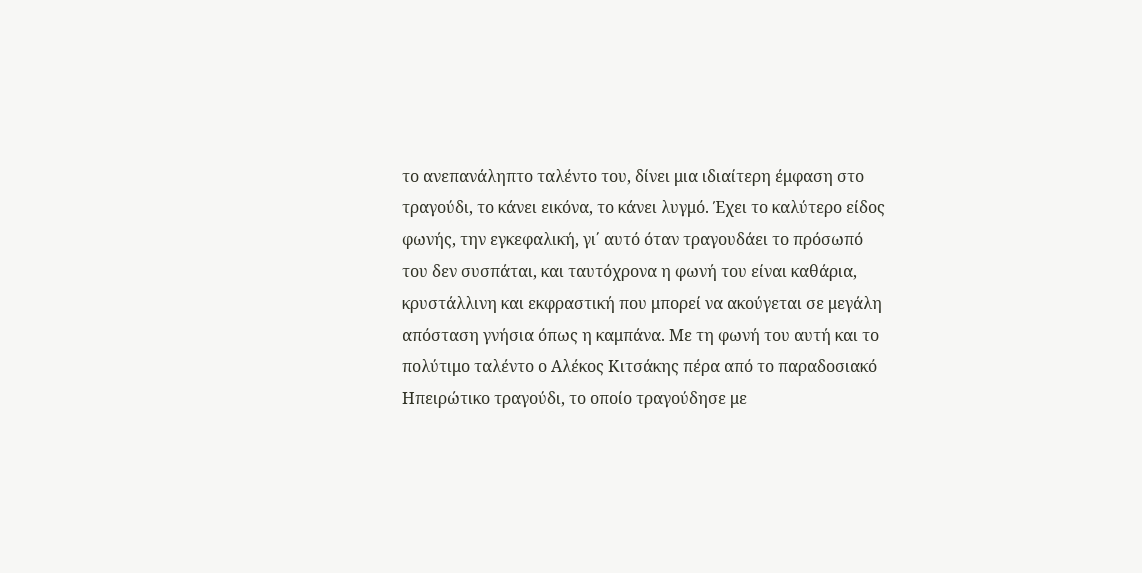το ανεπανάληπτο ταλέντο του, δίνει μια ιδιαίτερη έμφαση στο τραγούδι, το κάνει εικόνα, το κάνει λυγμό. Έχει το καλύτερο είδος φωνής, την εγκεφαλική, γι΄ αυτό όταν τραγουδάει το πρόσωπό του δεν συσπάται, και ταυτόχρονα η φωνή του είναι καθάρια, κρυστάλλινη και εκφραστική που μπορεί να ακούγεται σε μεγάλη απόσταση γνήσια όπως η καμπάνα. Με τη φωνή του αυτή και το πολύτιμο ταλέντο ο Αλέκος Κιτσάκης πέρα από το παραδοσιακό Ηπειρώτικο τραγούδι, το οποίο τραγούδησε με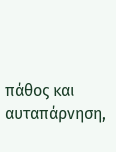πάθος και αυταπάρνηση,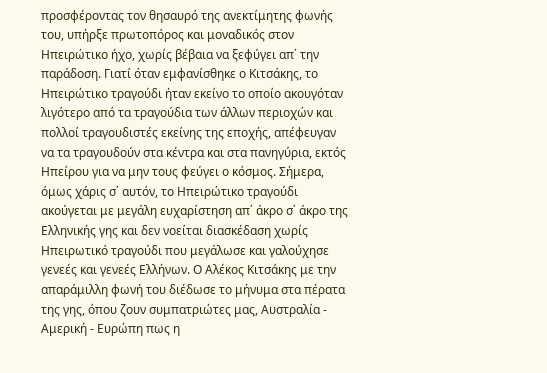προσφέροντας τον θησαυρό της ανεκτίμητης φωνής του, υπήρξε πρωτοπόρος και μοναδικός στον Ηπειρώτικο ήχο, χωρίς βέβαια να ξεφύγει απ΄ την παράδοση. Γιατί όταν εμφανίσθηκε ο Κιτσάκης, το Ηπειρώτικο τραγούδι ήταν εκείνο το οποίο ακουγόταν λιγότερο από τα τραγούδια των άλλων περιοχών και πολλοί τραγουδιστές εκείνης της εποχής, απέφευγαν να τα τραγουδούν στα κέντρα και στα πανηγύρια, εκτός Ηπείρου για να μην τους φεύγει ο κόσμος. Σήμερα, όμως χάρις σ΄ αυτόν, το Ηπειρώτικο τραγούδι ακούγεται με μεγάλη ευχαρίστηση απ΄ άκρο σ΄ άκρο της Ελληνικής γης και δεν νοείται διασκέδαση χωρίς Ηπειρωτικό τραγούδι που μεγάλωσε και γαλούχησε γενεές και γενεές Ελλήνων. Ο Αλέκος Κιτσάκης με την απαράμιλλη φωνή του διέδωσε το μήνυμα στα πέρατα της γης, όπου ζουν συμπατριώτες μας, Αυστραλία - Αμερική - Ευρώπη πως η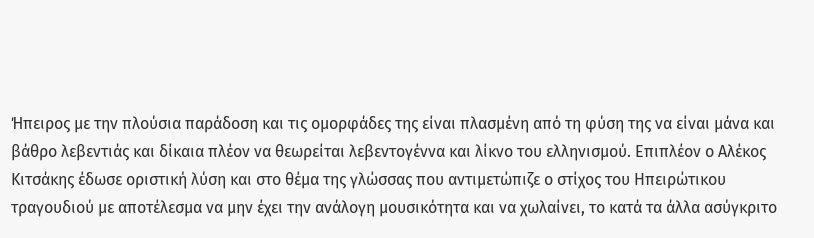Ήπειρος με την πλούσια παράδοση και τις ομορφάδες της είναι πλασμένη από τη φύση της να είναι μάνα και βάθρο λεβεντιάς και δίκαια πλέον να θεωρείται λεβεντογέννα και λίκνο του ελληνισμού. Επιπλέον ο Αλέκος Κιτσάκης έδωσε οριστική λύση και στο θέμα της γλώσσας που αντιμετώπιζε ο στίχος του Ηπειρώτικου τραγουδιού με αποτέλεσμα να μην έχει την ανάλογη μουσικότητα και να χωλαίνει, το κατά τα άλλα ασύγκριτο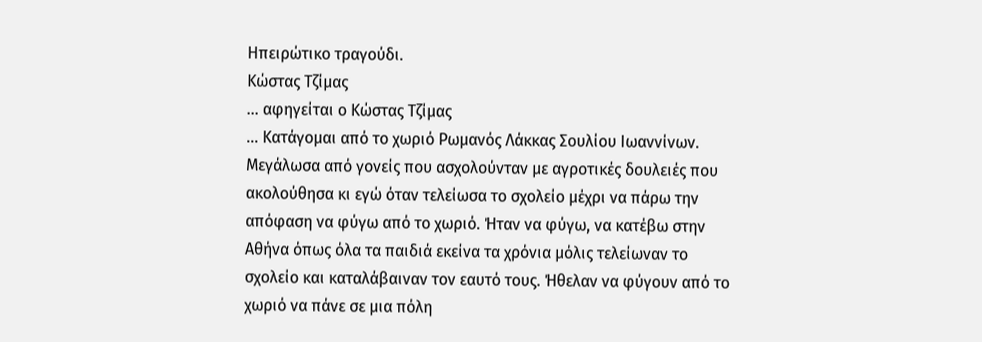Ηπειρώτικο τραγούδι.
Κώστας Τζίμας
... αφηγείται ο Κώστας Τζίμας
... Κατάγομαι από το χωριό Ρωμανός Λάκκας Σουλίου Ιωαννίνων. Μεγάλωσα από γονείς που ασχολούνταν με αγροτικές δουλειές που ακολούθησα κι εγώ όταν τελείωσα το σχολείο μέχρι να πάρω την απόφαση να φύγω από το χωριό. Ήταν να φύγω, να κατέβω στην Αθήνα όπως όλα τα παιδιά εκείνα τα χρόνια μόλις τελείωναν το σχολείο και καταλάβαιναν τον εαυτό τους. Ήθελαν να φύγουν από το χωριό να πάνε σε μια πόλη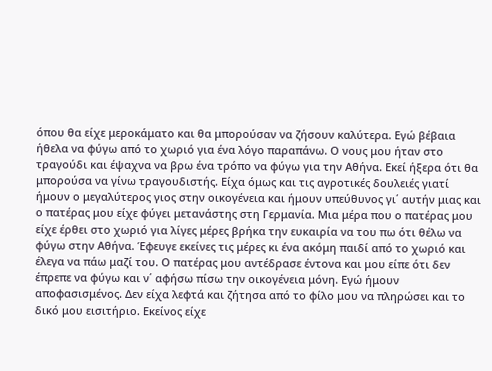όπου θα είχε μεροκάματο και θα μπορούσαν να ζήσουν καλύτερα. Εγώ βέβαια ήθελα να φύγω από το χωριό για ένα λόγο παραπάνω. Ο νους μου ήταν στο τραγούδι και έψαχνα να βρω ένα τρόπο να φύγω για την Αθήνα. Εκεί ήξερα ότι θα μπορούσα να γίνω τραγουδιστής. Είχα όμως και τις αγροτικές δουλειές γιατί ήμουν ο μεγαλύτερος γιος στην οικογένεια και ήμουν υπεύθυνος γι΄ αυτήν μιας και ο πατέρας μου είχε φύγει μετανάστης στη Γερμανία. Μια μέρα που ο πατέρας μου είχε έρθει στο χωριό για λίγες μέρες βρήκα την ευκαιρία να του πω ότι θέλω να φύγω στην Αθήνα. Έφευγε εκείνες τις μέρες κι ένα ακόμη παιδί από το χωριό και έλεγα να πάω μαζί του. Ο πατέρας μου αντέδρασε έντονα και μου είπε ότι δεν έπρεπε να φύγω και ν΄ αφήσω πίσω την οικογένεια μόνη. Εγώ ήμουν αποφασισμένος. Δεν είχα λεφτά και ζήτησα από το φίλο μου να πληρώσει και το δικό μου εισιτήριο. Εκείνος είχε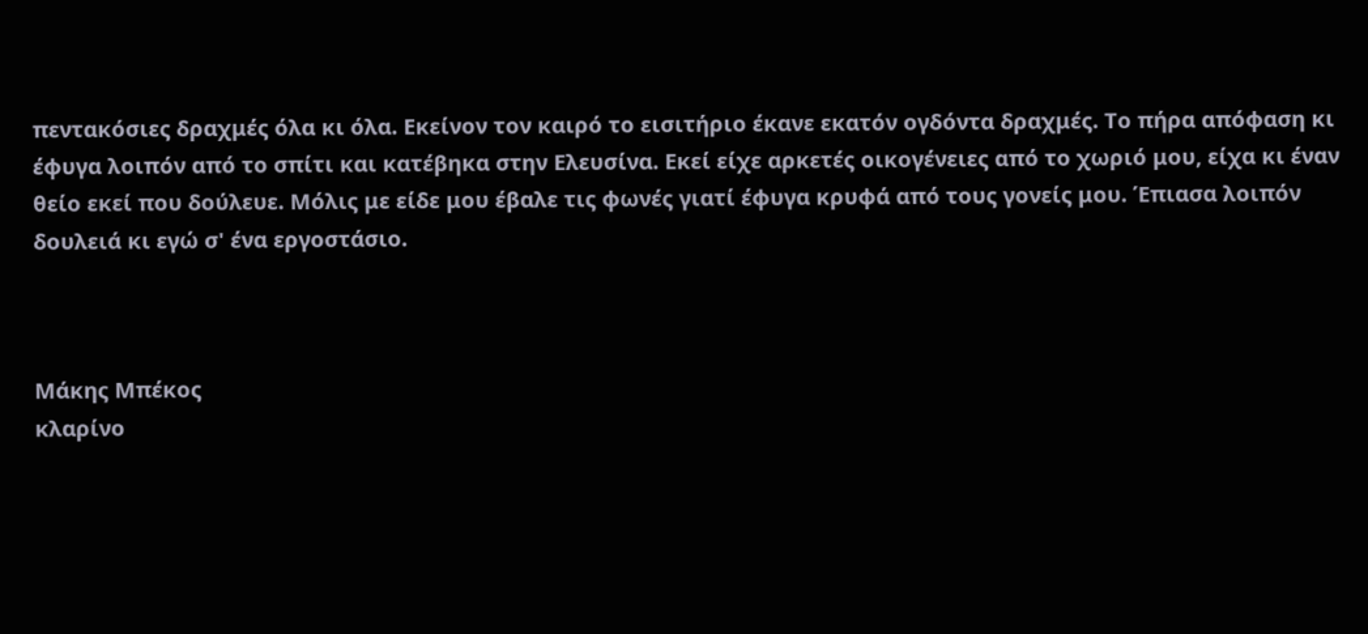πεντακόσιες δραχμές όλα κι όλα. Εκείνον τον καιρό το εισιτήριο έκανε εκατόν ογδόντα δραχμές. Το πήρα απόφαση κι έφυγα λοιπόν από το σπίτι και κατέβηκα στην Ελευσίνα. Εκεί είχε αρκετές οικογένειες από το χωριό μου, είχα κι έναν θείο εκεί που δούλευε. Μόλις με είδε μου έβαλε τις φωνές γιατί έφυγα κρυφά από τους γονείς μου. Έπιασα λοιπόν δουλειά κι εγώ σ' ένα εργοστάσιο.



Μάκης Μπέκος
κλαρίνο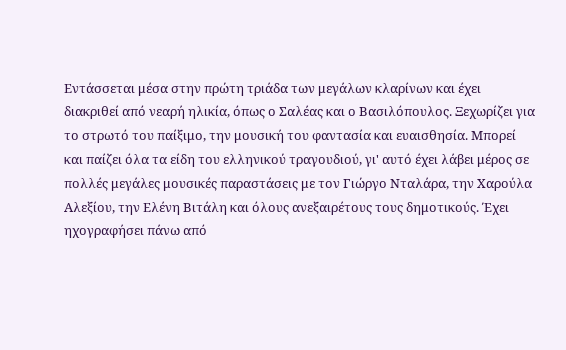Εντάσσεται μέσα στην πρώτη τριάδα των μεγάλων κλαρίνων και έχει διακριθεί από νεαρή ηλικία, όπως ο Σαλέας και ο Βασιλόπουλος. Ξεχωρίζει για το στρωτό του παίξιμο, την μουσική του φαντασία και ευαισθησία. Μπορεί και παίζει όλα τα είδη του ελληνικού τραγουδιού, γι' αυτό έχει λάβει μέρος σε πολλές μεγάλες μουσικές παραστάσεις με τον Γιώργο Νταλάρα, την Χαρούλα Αλεξίου, την Ελένη Βιτάλη και όλους ανεξαιρέτους τους δημοτικούς. Έχει ηχογραφήσει πάνω από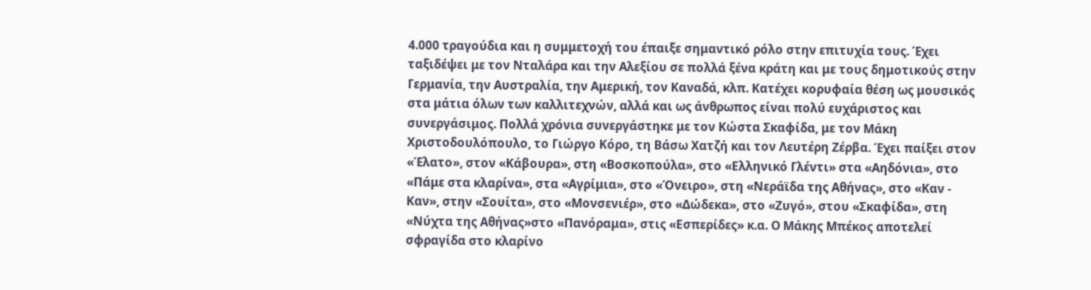4.000 τραγούδια και η συμμετοχή του έπαιξε σημαντικό ρόλο στην επιτυχία τους. Έχει ταξιδέψει με τον Νταλάρα και την Αλεξίου σε πολλά ξένα κράτη και με τους δημοτικούς στην Γερμανία, την Αυστραλία, την Αμερική, τον Καναδά, κλπ. Κατέχει κορυφαία θέση ως μουσικός στα μάτια όλων των καλλιτεχνών, αλλά και ως άνθρωπος είναι πολύ ευχάριστος και συνεργάσιμος. Πολλά χρόνια συνεργάστηκε με τον Κώστα Σκαφίδα, με τον Μάκη Χριστοδουλόπουλο, το Γιώργο Κόρο, τη Βάσω Χατζή και τον Λευτέρη Ζέρβα. Έχει παίξει στον «Έλατο», στον «Κάβουρα», στη «Βοσκοπούλα», στο «Ελληνικό Γλέντι» στα «Αηδόνια», στο «Πάμε στα κλαρίνα», στα «Αγρίμια», στο «Όνειρο», στη «Νεράϊδα της Αθήνας», στο «Καν - Καν», στην «Σουίτα», στο «Μονσενιέρ», στο «Δώδεκα», στο «Ζυγό», στου «Σκαφίδα», στη «Νύχτα της Αθήνας»στο «Πανόραμα», στις «Εσπερίδες» κ.α. Ο Μάκης Μπέκος αποτελεί σφραγίδα στο κλαρίνο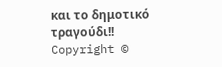και το δημοτικό τραγούδι!!
Copyright ©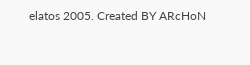elatos 2005. Created BY ARcHoN